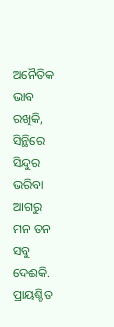ଅନୈତିକ ଭାବ ରଖିକି,
ସିନ୍ଥିରେ ସିନ୍ଦୁର ଭରିବା ଆଗରୁ
ମନ ତନ ସବୁ ଦେଈକି.
ପ୍ରାୟଶ୍ଚିତ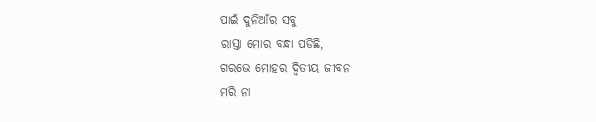ପାଇଁ ଦୁନିଆଁର ସବୁ
ରାସ୍ତା ମୋର ବନ୍ଧା ପଡିଛି,
ଗରଭେ ମୋହର ଦ୍ୱିତୀୟ ଜୀବନ
ମରି ନା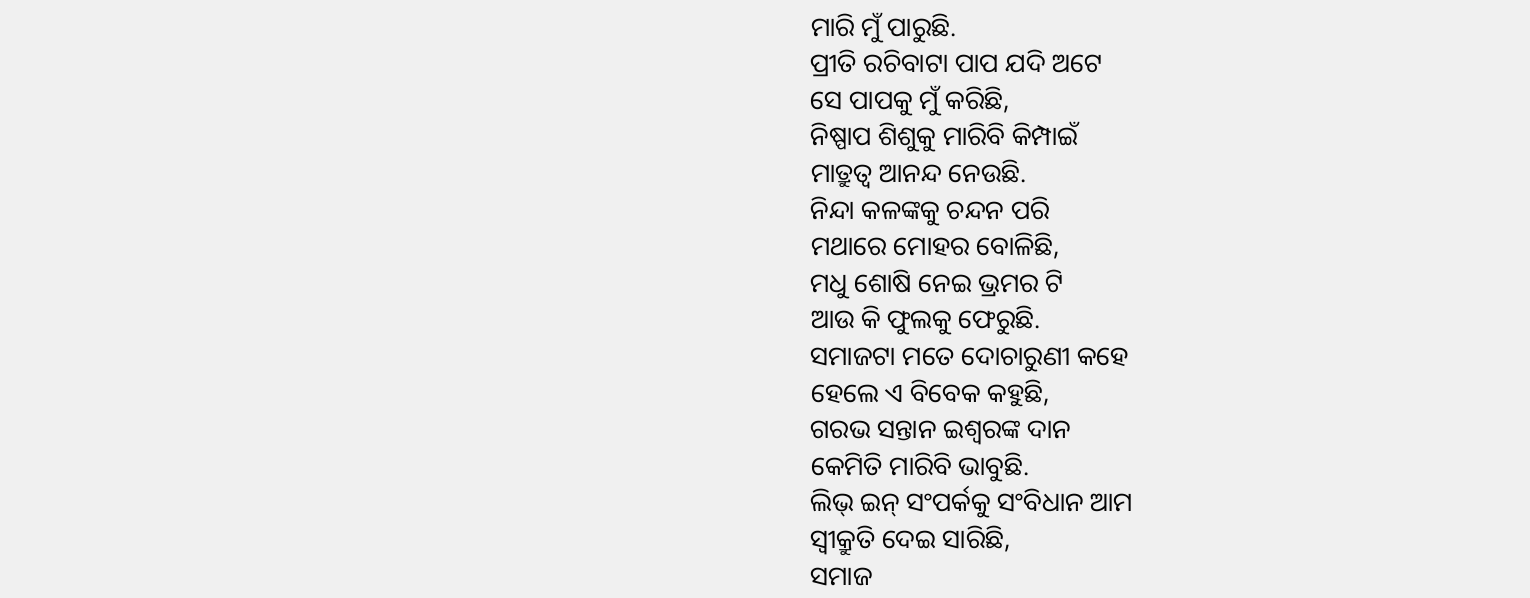ମାରି ମୁଁ ପାରୁଛି.
ପ୍ରୀତି ରଚିବାଟା ପାପ ଯଦି ଅଟେ
ସେ ପାପକୁ ମୁଁ କରିଛି,
ନିଷ୍ପାପ ଶିଶୁକୁ ମାରିବି କିମ୍ପାଇଁ
ମାତ୍ରୁତ୍ୱ ଆନନ୍ଦ ନେଉଛି.
ନିନ୍ଦା କଳଙ୍କକୁ ଚନ୍ଦନ ପରି
ମଥାରେ ମୋହର ବୋଳିଛି,
ମଧୁ ଶୋଷି ନେଇ ଭ୍ରମର ଟି
ଆଉ କି ଫୁଲକୁ ଫେରୁଛି.
ସମାଜଟା ମତେ ଦୋଚାରୁଣୀ କହେ
ହେଲେ ଏ ବିବେକ କହୁଛି,
ଗରଭ ସନ୍ତାନ ଇଶ୍ୱରଙ୍କ ଦାନ
କେମିତି ମାରିବି ଭାବୁଛି.
ଲିଭ୍ ଇନ୍ ସଂପର୍କକୁ ସଂବିଧାନ ଆମ
ସ୍ୱୀକ୍ରୁତି ଦେଇ ସାରିଛି,
ସମାଜ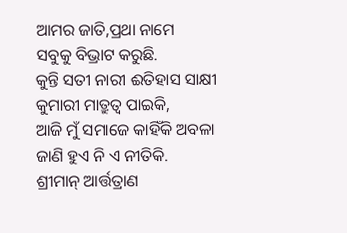ଆମର ଜାତି,ପ୍ରଥା ନାମେ
ସବୁକୁ ବିଭ୍ରାଟ କରୁଛି.
କୁନ୍ତି ସତୀ ନାରୀ ଈତିହାସ ସାକ୍ଷୀ
କୁମାରୀ ମାତ୍ରୁତ୍ୱ ପାଇକି,
ଆଜି ମୁଁ ସମାଜେ କାହିଁକି ଅବଳା
ଜାଣି ହୁଏ ନି ଏ ନୀତିକି.
ଶ୍ରୀମାନ୍ ଆର୍ତ୍ତତ୍ରାଣ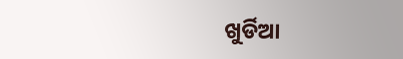ଖୁର୍ଡିଆ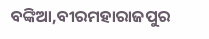ବଙ୍କିଆ,ବୀରମହାରାଜପୁର